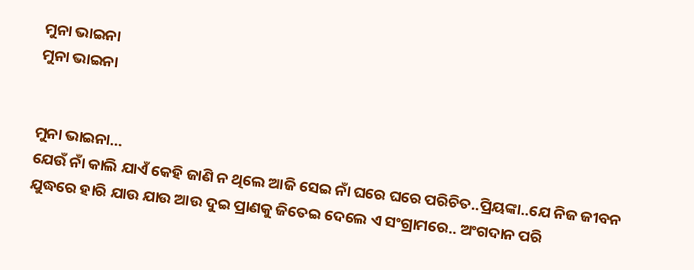ମୁନା ଭାଇନା
ମୁନା ଭାଇନା


ମୁନା ଭାଇନା…
ଯେଉଁ ନାଁ କାଲି ଯାଏଁ କେହି ଜାଣି ନ ଥିଲେ ଆଜି ସେଇ ନାଁ ଘରେ ଘରେ ପରିଚିତ..ପ୍ରିୟଙ୍କା..ଯେ ନିଜ ଜୀବନ ଯୁଦ୍ଧରେ ହାରି ଯାଉ ଯାଉ ଆଉ ଦୁଇ ପ୍ରାଣକୁ ଜିତେଇ ଦେଲେ ଏ ସଂଗ୍ରାମରେ.. ଅଂଗଦାନ ପରି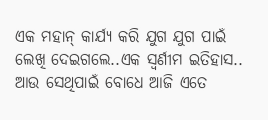ଏକ ମହାନ୍ କାର୍ଯ୍ୟ କରି ଯୁଗ ଯୁଗ ପାଇଁ ଲେଖି ଦେଇଗଲେ..ଏକ ସ୍ୱର୍ଣୀମ ଇତିହାସ..
ଆଉ ସେଥିପାଇଁ ବୋଧେ ଆଜି ଏତେ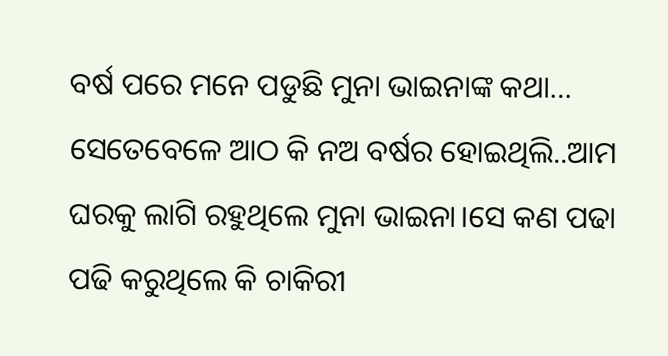ବର୍ଷ ପରେ ମନେ ପଡୁଛି ମୁନା ଭାଇନାଙ୍କ କଥା…
ସେତେବେଳେ ଆଠ କି ନଅ ବର୍ଷର ହୋଇଥିଲି..ଆମ ଘରକୁ ଲାଗି ରହୁଥିଲେ ମୁନା ଭାଇନା।ସେ କଣ ପଢା ପଢି କରୁଥିଲେ କି ଚାକିରୀ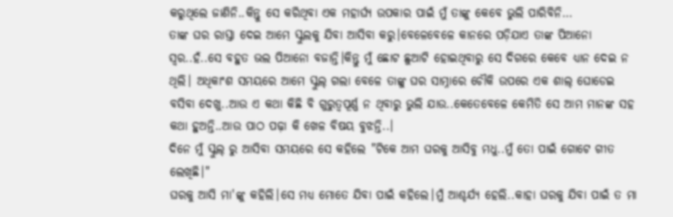କରୁଥିଲେ ଜାଣିନି..କିନ୍ତୁ ସେ କରିଥିବା ଏକ ମହାର୍ଘ୍ଯ ଉପକାର ପାଇଁ ମୁଁ ତାଙ୍କୁ କେବେ ଭୁଲି ପାରିବିନି…
ତାଙ୍କ ଘର ରାସ୍ତା ଦେଇ ଆମେ ସ୍କୁଲକୁ ଯିବା ଆସିବା କରୁ।ବେଳେବେଳେ କାନରେ ପଡ଼ିଯାଏ ତାଙ୍କ ପିଆନୋ ସ୍ଵର..ହଁ..ସେ ବହୁତ ଭଲ ପିଆନୋ ବଜାନ୍ତି।କିନ୍ତୁ ମୁଁ ଛୋଟ ଛୁଆଟି ହୋଇଥିବାରୁ ସେ ଦିଗରେ କେବେ ଧ୍ୟାନ ଦେଇ ନ ଥିଲି। ଅଧିକାଂଶ ସମୟରେ ଆମେ ସ୍କୁଲ୍ ଗଲା ବେଳେ ତାଙ୍କୁ ଘର ସାମ୍ନାରେ ଚୌକି ଉପରେ ଏକ ଶାଲ୍ ଘୋଡେଇ ବସିବା ଦେଖୁ..ଆଉ ଏ କଥା କିଛି ବି ଗୁରୁତ୍ୱପୂର୍ଣ୍ଣ ନ ଥିବାରୁ ଭୁଲି ଯାଉ..କେତେବେଳେ କେମିତି ସେ ଆମ ମାନଙ୍କ ସହ କଥା ହୁଅନ୍ତି..ଆଉ ପାଠ ପଢ଼ା କି ଖେଳ ବିଷୟ ବୁଝନ୍ତି..।
ଦିନେ ମୁଁ ସ୍କୁଲ୍ ରୁ ଆସିବା ସମୟରେ ସେ କହିଲେ "ଟିକେ ଆମ ଘରକୁ ଆସିବୁ ମଧୁ..ମୁଁ ତୋ ପାଇଁ ଗୋଟେ ଗୀତ ଲେଖିଛି।"
ଘରକୁ ଆସି ମା'ଙ୍କୁ କହିଲି।ସେ ମଧ୍ୟ ମୋତେ ଯିବା ପାଇଁ କହିଲେ।ମୁଁ ଆଶ୍ଚର୍ଯ୍ୟ ହେଲି..କାହା ଘରକୁ ଯିବା ପାଇଁ ତ ମା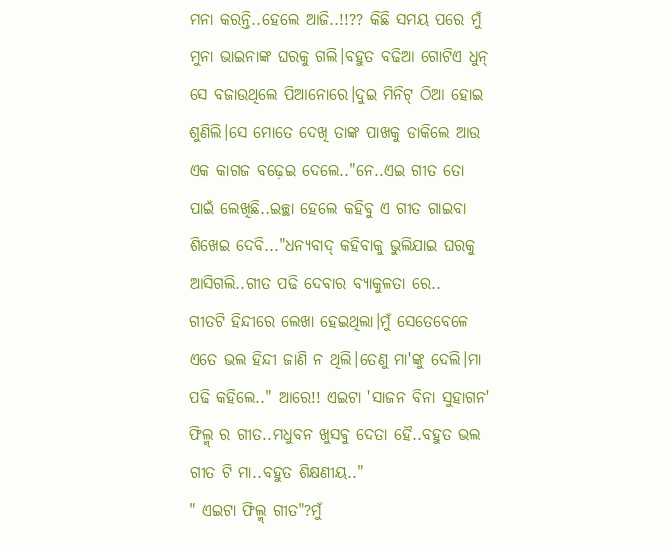ମନା କରନ୍ତି..ହେଲେ ଆଜି..!!?? କିଛି ସମୟ ପରେ ମୁଁ ମୁନା ଭାଇନାଙ୍କ ଘରକୁ ଗଲି।ବହୁତ ବଢିଆ ଗୋଟିଏ ଧୁନ୍ ସେ ବଜାଉଥିଲେ ପିଆନୋରେ।ଦୁଇ ମିନିଟ୍ ଠିଆ ହୋଇ ଶୁଣିଲି।ସେ ମୋତେ ଦେଖି ତାଙ୍କ ପାଖକୁ ଡାକିଲେ ଆଉ ଏକ କାଗଜ ବଢ଼େଇ ଦେଲେ.."ନେ..ଏଇ ଗୀତ ତୋ ପାଇଁ ଲେଖିଛି..ଇଚ୍ଛା ହେଲେ କହିବୁ ଏ ଗୀତ ଗାଇବା ଶିଖେଇ ଦେବି..."ଧନ୍ୟବାଦ୍ କହିବାକୁ ଭୁଲିଯାଇ ଘରକୁ ଆସିଗଲି..ଗୀତ ପଢି ଦେବାର ବ୍ୟାକୁଳତା ରେ..
ଗୀତଟି ହିନ୍ଦୀରେ ଲେଖା ହେଇଥିଲା।ମୁଁ ସେତେବେଳେ ଏତେ ଭଲ ହିନ୍ଦୀ ଜାଣି ନ ଥିଲି।ତେଣୁ ମା'ଙ୍କୁ ଦେଲି।ମା ପଢି କହିଲେ.." ଆରେ!! ଏଇଟା 'ସାଜନ ବିନା ସୁହାଗନ' ଫିଲ୍ମ୍ ର ଗୀତ..ମଧୁବନ ଖୁସଵୁ ଦେତା ହୈ..ବହୁତ ଭଲ ଗୀତ ଟି ମା..ବହୁତ ଶିକ୍ଷଣୀୟ.."
" ଏଇଟା ଫିଲ୍ମ୍ ଗୀତ"?ମୁଁ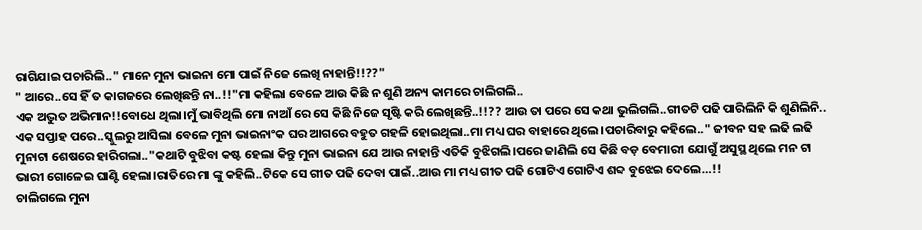ରାଗିଯାଇ ପଚାରିଲି.." ମାନେ ମୁନା ଭାଇନା ମୋ ପାଇଁ ନିଜେ ଲେଖି ନାହାନ୍ତି!!??"
" ଆରେ..ସେ ହିଁ ତ କାଗଜରେ ଲେଖିଛନ୍ତି ନା..!!"ମା କହିଲା ବେଳେ ଆଉ କିଛି ନ ଶୁଣି ଅନ୍ୟ କାମରେ ଚାଲିଗଲି..
ଏକ ଅଦ୍ଭୁତ ଅଭିମାନ!!ବୋଧେ ଥିଲା।ମୁଁ ଭାବିଥିଲି ମୋ ନାଆଁ ରେ ସେ କିଛି ନିଜେ ସୃଷ୍ଟି କରି ଲେଖିଛନ୍ତି..!!?? ଆଉ ତା ପରେ ସେ କଥା ଭୁଲିଗଲି..ଗୀତଟି ପଢି ପାରିଲିନି କି ଶୁଣିଲିନି..
ଏକ ସପ୍ତାହ ପରେ..ସ୍କୁଲରୁ ଆସିଲା ବେଳେ ମୁନା ଭାଇନାଂକ ଘର ଆଗରେ ବହୁତ ଗହଳି ହୋଇଥିଲା..ମା ମଧ୍ୟ ଘର ବାହାରେ ଥିଲେ।ପଚାରିବାରୁ କହିଲେ.." ଜୀବନ ସହ ଲଢି ଲଢି ମୁନାଟା ଶେଷରେ ହାରିଗଲା.."କଥାଟି ବୁଝିବା କଷ୍ଟ ହେଲା କିନ୍ତୁ ମୁନା ଭାଇନା ଯେ ଆଉ ନାହାନ୍ତି ଏତିକି ବୁଝିଗଲି।ପରେ ଜାଣିଲି ସେ କିଛି ବଡ଼ ବେମାରୀ ଯୋଗୁଁ ଅସୁସ୍ଥ ଥିଲେ ମନ ଟା ଭାରୀ ଗୋଳେଇ ଘାଣ୍ଟି ହେଲା।ରାତିରେ ମା ଙ୍କୁ କହିଲି..ଟିକେ ସେ ଗୀତ ପଢି ଦେବା ପାଇଁ..ଆଉ ମା ମଧ୍ୟ ଗୀତ ପଢି ଗୋଟିଏ ଗୋଟିଏ ଶବ୍ଦ ବୁଝେଇ ଦେଲେ…!!
ଚାଲିଗଲେ ମୁନା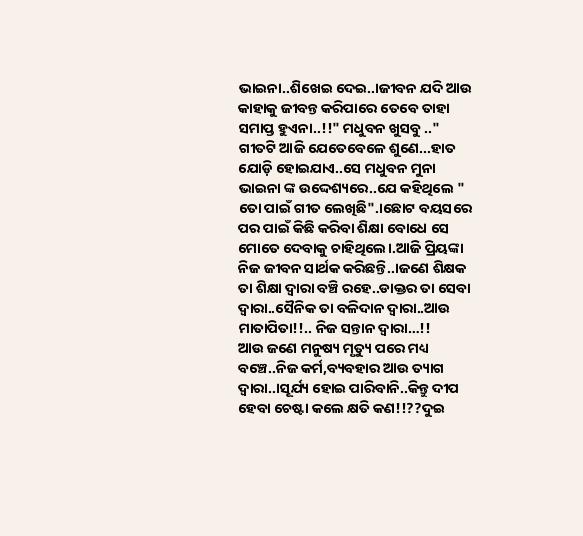ଭାଇନା..ଶିଖେଇ ଦେଇ..।ଜୀବନ ଯଦି ଆଉ କାହାକୁ ଜୀବନ୍ତ କରିପାରେ ତେବେ ତାହା ସମାପ୍ତ ହୁଏନା..!!" ମଧୁବନ ଖୁସବୁ .." ଗୀତଟି ଆଜି ଯେତେବେଳେ ଶୁଣେ...ହାତ ଯୋଡ଼ି ହୋଇଯାଏ..ସେ ମଧୁବନ ମୁନା ଭାଇନା ଙ୍କ ଉଦ୍ଦେଶ୍ୟରେ..ଯେ କହିଥିଲେ " ତୋ ପାଇଁ ଗୀତ ଲେଖିଛି".।ଛୋଟ ବୟସରେ ପର ପାଇଁ କିଛି କରିବା ଶିକ୍ଷା ବୋଧେ ସେ ମୋତେ ଦେବାକୁ ଚାହିଥିଲେ।.ଆଜି ପ୍ରିୟଙ୍କା ନିଜ ଜୀବନ ସାର୍ଥକ କରିଛନ୍ତି..।ଜଣେ ଶିକ୍ଷକ ତା ଶିକ୍ଷା ଦ୍ଵାରା ବଞ୍ଚି ରହେ..ଡାକ୍ତର ତା ସେବା ଦ୍ଵାରା..ସୈନିକ ତା ବଳିଦାନ ଦ୍ଵାରା..ଆଉ ମାତାପିତା!!.. ନିଜ ସନ୍ତାନ ଦ୍ଵାରା…!!
ଆଉ ଜଣେ ମନୁଷ୍ୟ ମୃତ୍ୟୁ ପରେ ମଧ୍ୟ ବଞ୍ଚେ..ନିଜ କର୍ମ,ବ୍ୟବହାର ଆଉ ତ୍ୟାଗ ଦ୍ଵାରା..।ସୂର୍ଯ୍ୟ ହୋଇ ପାରିବାନି..କିନ୍ତୁ ଦୀପ ହେବା ଚେଷ୍ଟା କଲେ କ୍ଷତି କଣ!!??ଦୁଇ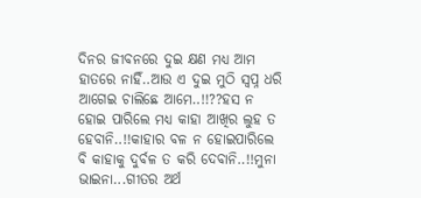ଦିନର ଜୀବନରେ ଦୁଇ କ୍ଷଣ ମଧ୍ୟ ଆମ ହାତରେ ନାହିଁ..ଆଉ ଏ ଦୁଇ ମୁଠି ସ୍ବପ୍ନ ଧରି ଆଗେଇ ଚାଲିଛେ ଆମେ..!!??ହସ ନ ହୋଇ ପାରିଲେ ମଧ୍ୟ କାହା ଆଖିର ଲୁହ ତ ହେବାନି..!!କାହାର ବଳ ନ ହୋଇପାରିଲେ ବି କାହାକୁ ଦୁର୍ବଳ ତ କରି ଦେବାନି..!!ମୁନା ଭାଇନା...ଗୀତର ଅର୍ଥ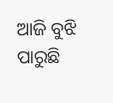ଆଜି ବୁଝି ପାରୁଛି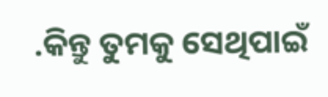.କିନ୍ତୁ ତୁମକୁ ସେଥିପାଇଁ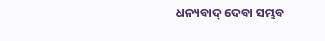ଧନ୍ୟବାଦ୍ ଦେବା ସମ୍ଭବ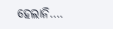ହେଲାନି….